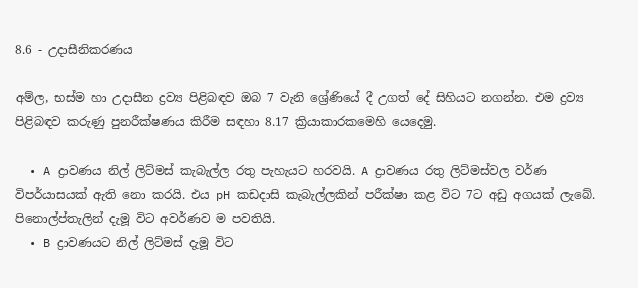8.6 - උදාසීනිකරණය

අම්ල, භස්ම හා උදාසීන ද්‍රව්‍ය පිළිබඳව ඔබ 7 වැනි ශ්‍රේණියේ දී උගත් දේ සිහියට නගන්න. එම ද්‍රව්‍ය පිළිබඳව කරුණු පුනරීක්ෂණය කිරීම සඳහා 8.17 ක්‍රියාකාරකමෙහි යෙදෙමු.

  • A ද්‍රාවණය නිල් ලිට්මස් කැබැල්ල රතු පැහැයට හරවයි. A ද්‍රාවණය රතු ලිට්මස්වල වර්ණ විපර්යාසයක් ඇති නො කරයි. එය pH කඩදාසි කැබැල්ලකින් පරීක්ෂා කළ විට 7ට අඩු අගයක් ලැබේ. පිනොල්ප්තැලින් දැමූ විට අවර්ණව ම පවතියි.
  • B ද්‍රාවණයට නිල් ලිට්මස් දැමූ විට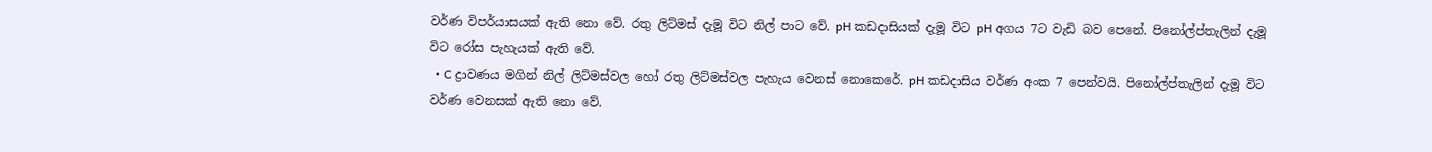වර්ණ විපර්යාසයක් ඇති නො වේ. රතු ලිට්මස් දැමූ විට නිල් පාට වේ. pH කඩදාසියක් දැමූ විට pH අගය 7ට වැඩි බව පෙනේ. පිනෝල්ප්තැලින් දැමූ විට රෝස පැහැයක් ඇති වේ.
  • C ද්‍රාවණය මගින් නිල් ලිට්මස්වල හෝ රතු ලිට්මස්වල පැහැය වෙනස් නොකෙරේ. pH කඩදාසිය වර්ණ අංක 7 පෙන්වයි. පිනෝල්ප්තැලින් දැමූ විට වර්ණ වෙනසක් ඇති නො වේ.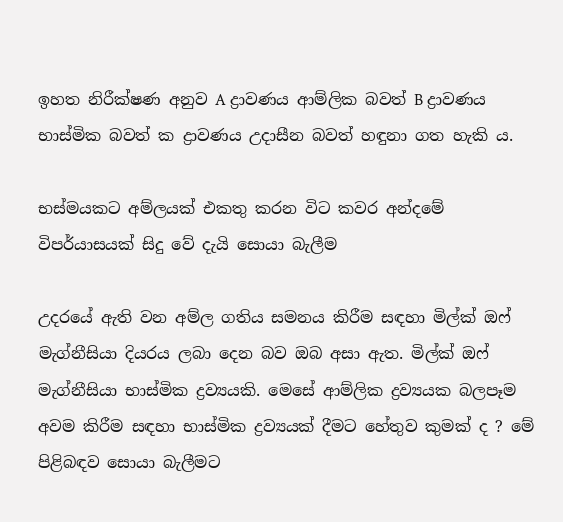ඉහත නිරීක්ෂණ අනුව A ද්‍රාවණය ආම්ලික බවත් B ද්‍රාවණය භාස්මික බවත් ක‍ ද්‍රාවණය උදාසීන බවත් හඳුනා ගත හැකි ය.

භස්මයකට අම්ලයක් එකතු කරන විට කවර අන්දමේ විපර්යාසයක් සිදු වේ දැයි සොයා බැලීම

උදරයේ ඇති වන අම්ල ගතිය සමනය කිරීම සඳහා මිල්ක් ඔෆ් මැග්නීසියා දියරය ලබා දෙන බව ඔබ අසා ඇත. මිල්ක් ඔෆ් මැග්නීසියා භාස්මික ද්‍රව්‍යයකි. මෙසේ ආම්ලික ද්‍රව්‍යයක බලපෑම අවම කිරීම සඳහා භාස්මික ද්‍රව්‍යයක් දීමට හේතුව කුමක් ද ? මේ පිළිබඳව සොයා බැලීමට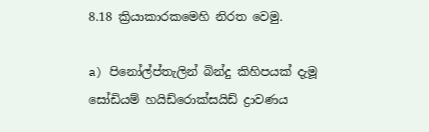8.18 ක්‍රියාකාරකමෙහි නිරත වෙමු.

a) පිනෝල්ප්තැලින් බින්දු කිහිපයක් දැමූ සෝඩියම් හයිඩ්රොක්සයිඩ් ද්‍රාවණය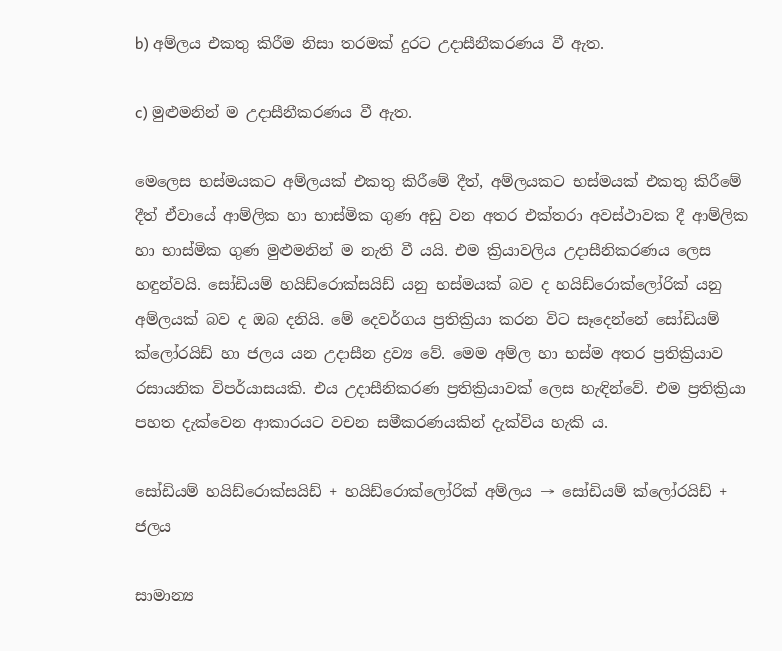b) අම්ලය එකතු කිරීම නිසා තරමක් දුරට උදාසීනීකරණය වී ඇත.

c) මුළුමනින් ම උදාසීනීකරණය වී ඇත.

මෙලෙස භස්මයකට අම්ලයක් එකතු කිරීමේ දීත්, අම්ලයකට භස්මයක් එකතු කිරීමේ දීත් ඒවායේ ආම්ලික හා භාස්මික ගුණ අඩු වන අතර එක්තරා අවස්ථාවක දී ආම්ලික හා භාස්මික ගුණ මුළුමනින් ම නැති වී යයි. එම ක්‍රියාවලිය උදාසීනිකරණය ලෙස හඳුන්වයි. සෝඩියම් හයිඩ්රොක්සයිඩ් යනු භස්මයක් බව ද හයිඩ්රොක්ලෝරික් යනු අම්ලයක් බව ද ඔබ දනියි. මේ දෙවර්ගය ප්‍රතික්‍රියා කරන විට සෑදෙන්නේ සෝඩියම් ක්ලෝරයිඩ් හා ජලය යන උදාසීන ද්‍රව්‍ය වේ. මෙම අම්ල හා භස්ම අතර ප්‍රතික්‍රියාව රසායනික විපර්යාසයකි. එය උදාසීනිකරණ ප්‍රතික්‍රියාවක් ලෙස හැඳින්වේ. එම ප්‍රතික්‍රියා පහත දැක්වෙන ආකාරයට වචන සමීකරණයකින් දැක්විය හැකි ය.

සෝඩියම් හයිඩ්රොක්සයිඩ් + හයිඩ්රොක්ලෝරික් අම්ලය → සෝඩියම් ක්ලෝරයිඩ් + ජලය

සාමාන්‍ය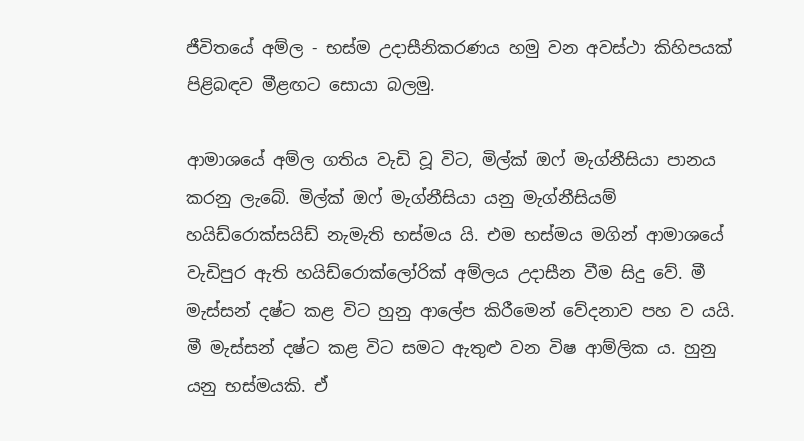ජීවිතයේ අම්ල - භස්ම උදාසීනිකරණය හමු වන අවස්ථා කිහිපයක් පිළිබඳව මීළඟට සොයා බලමු.

ආමාශයේ අම්ල ගතිය වැඩි වූ විට, මිල්ක් ඔෆ් මැග්නීසියා පානය කරනු ලැබේ. මිල්ක් ඔෆ් මැග්නීසියා යනු මැග්නීසියම් හයිඩ්රොක්සයිඩ් නැමැති භස්මය යි. එම භස්මය මගින් ආමාශයේ වැඩිපුර ඇති හයිඩ්රොක්ලෝරික් අම්ලය උදාසීන වීම සිදු වේ. මී මැස්සන් දෂ්ට කළ විට හුනු ආලේප කිරීමෙන් වේදනාව පහ ව යයි. මී මැස්සන් දෂ්ට කළ විට සමට ඇතුළු වන විෂ ආම්ලික ය. හුනු යනු භස්මයකි. ඒ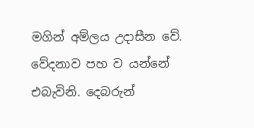මගින් අම්ලය උදාසීන වේ. වේදනාව පහ ව යන්නේ එබැවිනි. දෙබරුන්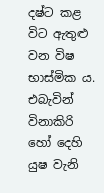දෂ්ට කළ විට ඇතුළු වන විෂ භාස්මික ය. එබැවින් විනාකිරි හෝ දෙහි යුෂ වැනි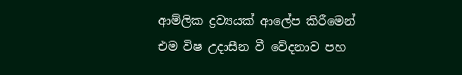ආම්ලික ද්‍රව්‍යයක් ආලේප කිරීමෙන් එම විෂ උදාසීන වී වේදනාව පහ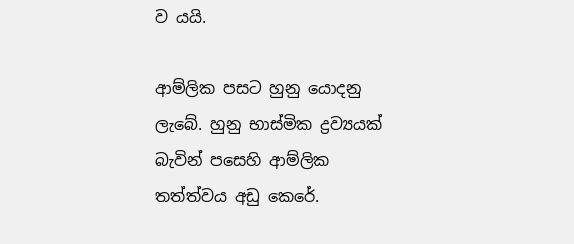ව යයි.

ආම්ලික පසට හුනු යොදනු ලැබේ. හුනු භාස්මික ද්‍රව්‍යයක් බැවින් පසෙහි ආම්ලික තත්ත්වය අඩු කෙරේ.